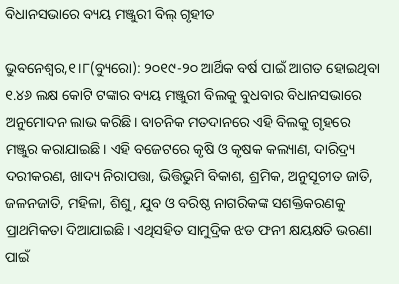ବିଧାନସଭାରେ ବ୍ୟୟ ମଞ୍ଜୁରୀ ବିଲ୍‌ ଗୃହୀତ

ଭୁବନେଶ୍ୱର,୧।୮(ବ୍ୟୁରୋ): ୨୦୧୯-୨୦ ଆର୍ଥିକ ବର୍ଷ ପାଇଁ ଆଗତ ହୋଇଥିବା ୧.୪୬ ଲକ୍ଷ କୋଟି ଟଙ୍କାର ବ୍ୟୟ ମଞ୍ଜୁରୀ ବିଲକୁ ବୁଧବାର ବିଧାନସଭାରେ ଅନୁମୋଦନ ଲାଭ କରିଛି। ବାଚନିକ ମତଦାନରେ ଏହି ବିଲକୁ ଗୃହରେ ମଞ୍ଜୁର କରାଯାଇଛି। ଏହି ବଜେଟରେ କୃଷି ଓ କୃଷକ କଲ୍ୟାଣ, ଦାରିଦ୍ର୍ୟ ଦରୀକରଣ, ଖାଦ୍ୟ ନିରାପତ୍ତା, ଭିତ୍ତିଭୁମି ବିକାଶ, ଶ୍ରମିକ, ଅନୁସୂଚୀତ ଜାତି, ଜଳନଜାତି, ମହିଳା, ଶିଶୁ, ଯୁବ ଓ ବରିଷ୍ଠ ନାଗରିକଙ୍କ ସଶକ୍ତିକରଣକୁ ପ୍ରାଥମିକତା ଦିଆଯାଇଛି। ଏଥିସହିତ ସାମୁଦ୍ରିକ ଝଡ ଫନୀ କ୍ଷୟକ୍ଷତି ଭରଣା ପାଇଁ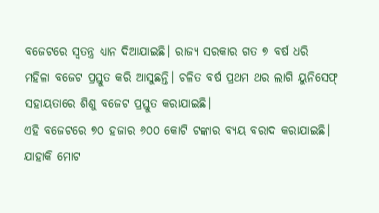ବଜେଟରେ ସ୍ବତନ୍ତ୍ର ଧ୍ୟାନ ଦିଆଯାଇଛି। ରାଜ୍ୟ ସରକାର ଗତ ୭ ବର୍ଷ ଧରି ମହିଳା ବଜେଟ ପ୍ରସ୍ତୁତ କରି ଆସୁଛନ୍ତି। ଚଳିତ ବର୍ଷ ପ୍ରଥମ ଥର ଲାଗି ୟୁନିସେଫ୍‌ ସହାୟତାରେ ଶିଶୁ ବଜେଟ ପ୍ରସ୍ତୁତ କରାଯାଇଛି।
ଏହି ବଜେଟରେ ୭୦ ହଜାର ୬୦୦ କୋଟି ଟଙ୍କାର ବ୍ୟୟ ବରାଦ କରାଯାଇଛି। ଯାହାକି ମୋଟ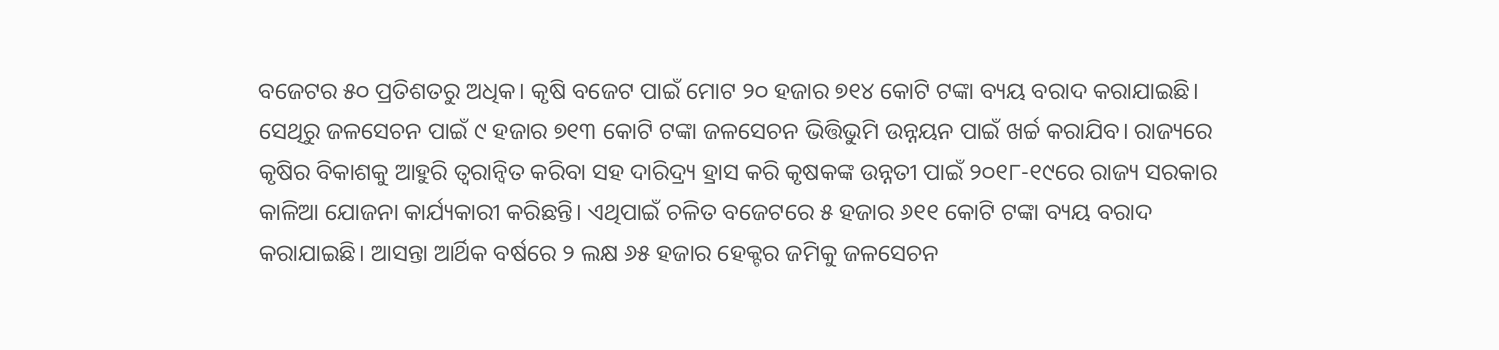ବଜେଟର ୫୦ ପ୍ରତିଶତରୁ ଅଧିକ। କୃଷି ବଜେଟ ପାଇଁ ମୋଟ ୨୦ ହଜାର ୭୧୪ କୋଟି ଟଙ୍କା ବ୍ୟୟ ବରାଦ କରାଯାଇଛି। ସେଥିରୁ ଜଳସେଚନ ପାଇଁ ୯ ହଜାର ୭୧୩ କୋଟି ଟଙ୍କା ଜଳସେଚନ ଭିତ୍ତିଭୁମି ଉନ୍ନୟନ ପାଇଁ ଖର୍ଚ୍ଚ କରାଯିବ। ରାଜ୍ୟରେ କୃଷିର ବିକାଶକୁ ଆହୁରି ତ୍ୱରାନ୍ବିତ କରିବା ସହ ଦାରିଦ୍ର୍ୟ ହ୍ରାସ କରି କୃଷକଙ୍କ ଉନ୍ନତୀ ପାଇଁ ୨୦୧୮-୧୯ରେ ରାଜ୍ୟ ସରକାର କାଳିଆ ଯୋଜନା କାର୍ଯ୍ୟକାରୀ କରିଛନ୍ତି। ଏଥିପାଇଁ ଚଳିତ ବଜେଟରେ ୫ ହଜାର ୬୧୧ କୋଟି ଟଙ୍କା ବ୍ୟୟ ବରାଦ କରାଯାଇଛି। ଆସନ୍ତା ଆର୍ଥିକ ବର୍ଷରେ ୨ ଲକ୍ଷ ୬୫ ହଜାର ହେକ୍ଟର ଜମିକୁ ଜଳସେଚନ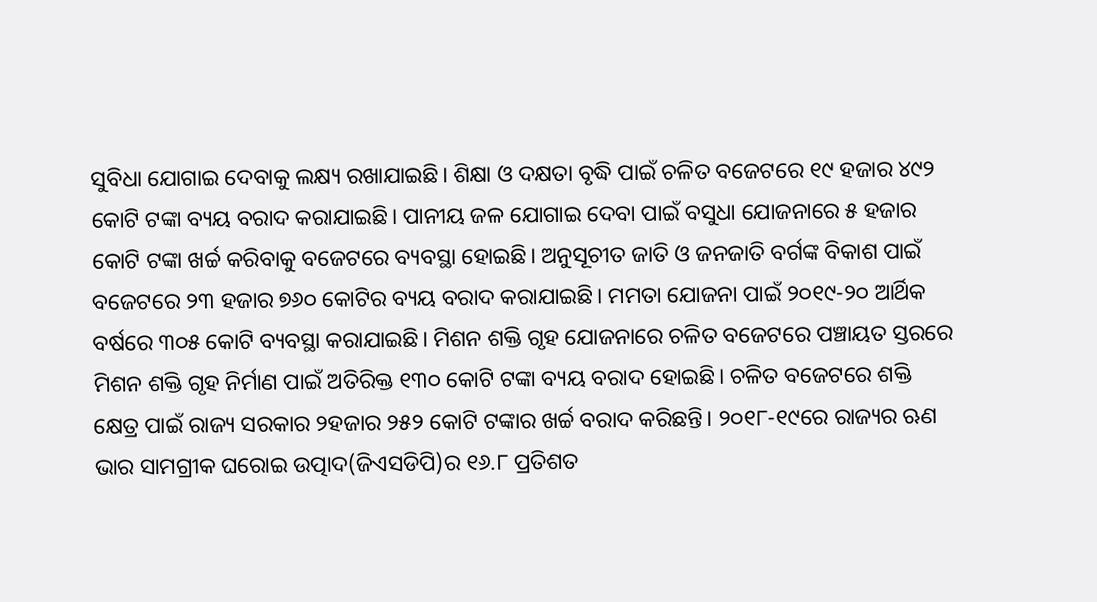ସୁବିଧା ଯୋଗାଇ ଦେବାକୁ ଲକ୍ଷ୍ୟ ରଖାଯାଇଛି। ଶିକ୍ଷା ଓ ଦକ୍ଷତା ବୃଦ୍ଧି ପାଇଁ ଚଳିତ ବଜେଟରେ ୧୯ ହଜାର ୪୯୨ କୋଟି ଟଙ୍କା ବ୍ୟୟ ବରାଦ କରାଯାଇଛି। ପାନୀୟ ଜଳ ଯୋଗାଇ ଦେବା ପାଇଁ ବସୁଧା ଯୋଜନାରେ ୫ ହଜାର କୋଟି ଟଙ୍କା ଖର୍ଚ୍ଚ କରିବାକୁ ବଜେଟରେ ବ୍ୟବସ୍ଥା ହୋଇଛି। ଅନୁସୂଚୀତ ଜାତି ଓ ଜନଜାତି ବର୍ଗଙ୍କ ବିକାଶ ପାଇଁ ବଜେଟରେ ୨୩ ହଜାର ୭୬୦ କୋଟିର ବ୍ୟୟ ବରାଦ କରାଯାଇଛି। ମମତା ଯୋଜନା ପାଇଁ ୨୦୧୯-୨୦ ଆର୍ଥିକ ବର୍ଷରେ ୩୦୫ କୋଟି ବ୍ୟବସ୍ଥା କରାଯାଇଛି। ମିଶନ ଶକ୍ତି ଗୃହ ଯୋଜନାରେ ଚଳିତ ବଜେଟରେ ପଞ୍ଚାୟତ ସ୍ତରରେ ମିଶନ ଶକ୍ତି ଗୃହ ନିର୍ମାଣ ପାଇଁ ଅତିରିକ୍ତ ୧୩୦ କୋଟି ଟଙ୍କା ବ୍ୟୟ ବରାଦ ହୋଇଛି। ଚଳିତ ବଜେଟରେ ଶକ୍ତି କ୍ଷେତ୍ର ପାଇଁ ରାଜ୍ୟ ସରକାର ୨ହଜାର ୨୫୨ କୋଟି ଟଙ୍କାର ଖର୍ଚ୍ଚ ବରାଦ କରିଛନ୍ତି। ୨୦୧୮-୧୯ରେ ରାଜ୍ୟର ଋଣ ଭାର ସାମଗ୍ରୀକ ଘରୋଇ ଉତ୍ପାଦ(ଜିଏସଡିପି)ର ୧୬.୮ ପ୍ରତିଶତ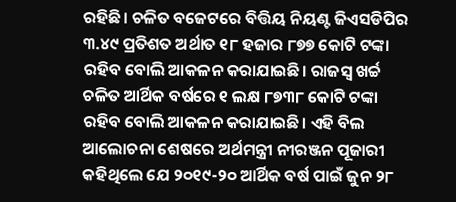ରହିଛି। ଚଳିତ ବଜେଟରେ ବିତ୍ତିୟ ନିୟଣ୍ଟ ଜିଏସଡିପିର ୩.୪୯ ପ୍ରତିଶତ ଅର୍ଥାତ ୧୮ ହଜାର ୮୭୭ କୋଟି ଟଙ୍କା ରହିବ ବୋଲି ଆକଳନ କରାଯାଇଛି। ରାଜସ୍ବ ଖର୍ଚ୍ଚ ଚଳିତ ଆର୍ଥିକ ବର୍ଷରେ ୧ ଲକ୍ଷ ୮୭୩୮ କୋଟି ଟଙ୍କା ରହିବ ବୋଲି ଆକଳନ କରାଯାଇଛି। ଏହି ବିଲ ଆଲୋଚନା ଶେଷରେ ଅର୍ଥମନ୍ତ୍ରୀ ନୀରଞ୍ଜନ ପୂଜାରୀ କହିଥିଲେ ଯେ ୨୦୧୯-୨୦ ଆର୍ଥିକ ବର୍ଷ ପାଇଁ ଜୁନ ୨୮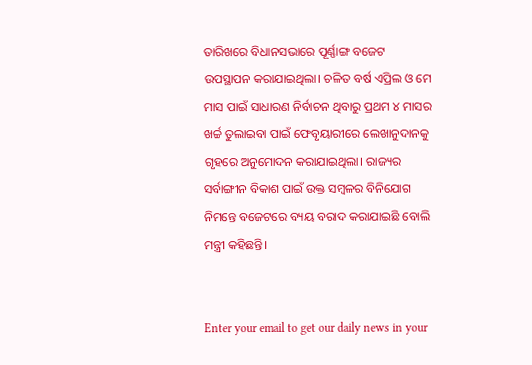ତାରିଖରେ ବିଧାନସଭାରେ ପୂର୍ଣ୍ଣାଙ୍ଗ ବଜେଟ ଉପସ୍ଥାପନ କରାଯାଇଥିଲା। ଚଳିତ ବର୍ଷ ଏପ୍ରିଲ ଓ ମେ ମାସ ପାଇଁ ସାଧାରଣ ନିର୍ବାଚନ ଥିବାରୁ ପ୍ରଥମ ୪ ମାସର ଖର୍ଚ୍ଚ ତୁଲାଇବା ପାଇଁ ଫେବୃୟାରୀରେ ଲେଖାନୁଦାନକୁ ଗୃହରେ ଅନୁମୋଦନ କରାଯାଇଥିଲା। ରାଜ୍ୟର ସର୍ବାଙ୍ଗୀନ ବିକାଶ ପାଇଁ ଉକ୍ତ ସମ୍ବଳର ବିନିଯୋଗ ନିମନ୍ତେ ବଜେଟରେ ବ୍ୟୟ ବରାଦ କରାଯାଇଛି ବୋଲି ମନ୍ତ୍ରୀ କହିଛନ୍ତି।


Enter your email to get our daily news in your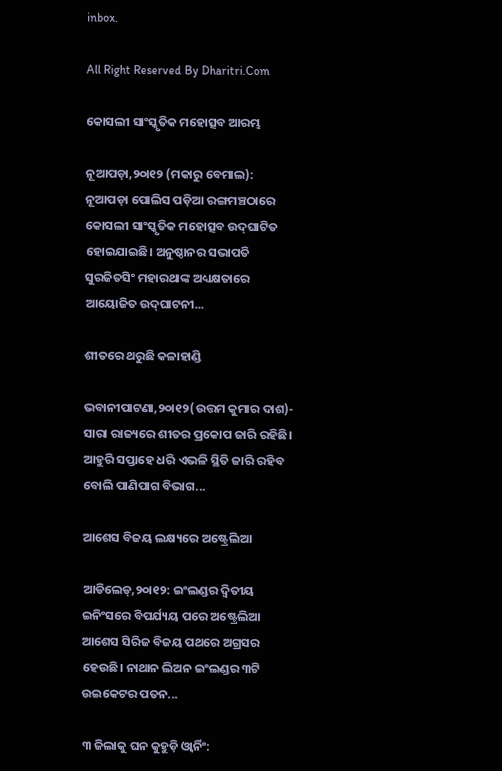inbox.

All Right Reserved By Dharitri.Com

କୋସଲୀ ସାଂସ୍କୃତିକ ମହୋତ୍ସବ ଆରମ୍ଭ

ନୂଆପଡ଼ା,୨୦ା୧୨ (ମକାରୁ ବେମାଲ): ନୂଆପଡ଼ା ପୋଲିସ ପଡ଼ିଆ ରଙ୍ଗମଞ୍ଚଠାରେ କୋସଲୀ ସାଂସ୍କୃତିକ ମହୋତ୍ସବ ଉଦ୍‌ଘାଟିତ ହୋଇଯାଇଛି। ଅନୁଷ୍ଠାନର ସଭାପତି ସୁରଜିତସିଂ ମହାରଥାଙ୍କ ଅଧ୍ୟକ୍ଷତାରେ ଆୟୋଜିତ ଉଦ୍‌ଘାଟନୀ...

ଶୀତରେ ଥରୁଛି କଳାହାଣ୍ଡି

ଭବାନୀପାଟଣା,୨୦ା୧୨(ଉତ୍ତମ କୁମାର ଦାଶ)- ସାରା ରାଜ୍ୟରେ ଶୀତର ପ୍ରକୋପ ଜାରି ରହିଛି। ଆହୁରି ସପ୍ତାହେ ଧରି ଏଭଳି ସ୍ଥିତି ଜାରି ରହିବ ବୋଲି ପାଣିପାଗ ବିଭାଗ...

ଆଶେସ ବିଜୟ ଲକ୍ଷ୍ୟରେ ଅଷ୍ଟ୍ରେଲିଆ

ଆଡିଲେଡ୍‌,୨୦ା୧୨: ଇଂଲଣ୍ଡର ଦ୍ୱିତୀୟ ଇନିଂସରେ ବିପର୍ଯ୍ୟୟ ପରେ ଅଷ୍ଟ୍ରେଲିଆ ଆଶେସ ସିରିଜ ବିଜୟ ପଥରେ ଅଗ୍ରସର ହେଉଛି। ନାଥାନ ଲିଅନ ଇଂଲଣ୍ଡର ୩ଟି ଉଇକେଟର ପତନ...

୩ ଜିଲାକୁ ଘନ କୁହୁଡ଼ି ଓ୍ବାର୍ନିଂ: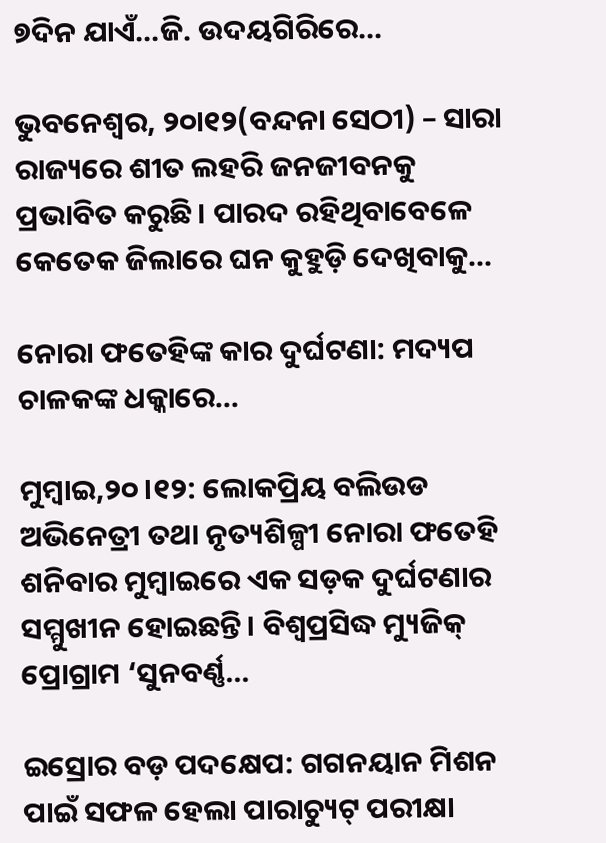୭ଦିନ ଯାଏଁ…ଜି. ଉଦୟଗିରିରେ…

ଭୁବନେଶ୍ୱର, ୨୦ା୧୨(ବନ୍ଦନା ସେଠୀ) – ସାରା ରାଜ୍ୟରେ ଶୀତ ଲହରି ଜନଜୀବନକୁ ପ୍ରଭାବିତ କରୁଛି। ପାରଦ ରହିଥିବାବେଳେ କେତେକ ଜିଲାରେ ଘନ କୁହୁଡ଼ି ଦେଖିବାକୁ...

ନୋରା ଫତେହିଙ୍କ କାର ଦୁର୍ଘଟଣା: ମଦ୍ୟପ ଚାଳକଙ୍କ ଧକ୍କାରେ…

ମୁମ୍ବାଇ,୨୦।୧୨: ଲୋକପ୍ରିୟ ବଲିଉଡ ଅଭିନେତ୍ରୀ ତଥା ନୃତ୍ୟଶିଳ୍ପୀ ନୋରା ଫତେହି ଶନିବାର ମୁମ୍ବାଇରେ ଏକ ସଡ଼କ ଦୁର୍ଘଟଣାର ସମ୍ମୁଖୀନ ହୋଇଛନ୍ତି। ବିଶ୍ୱପ୍ରସିଦ୍ଧ ମ୍ୟୁଜିକ୍ ପ୍ରୋଗ୍ରାମ ‘ସୁନବର୍ଣ୍ଣ...

ଇସ୍ରୋର ବଡ଼ ପଦକ୍ଷେପ: ଗଗନୟାନ ମିଶନ ପାଇଁ ସଫଳ ହେଲା ପାରାଚ୍ୟୁଟ୍‌ ପରୀକ୍ଷା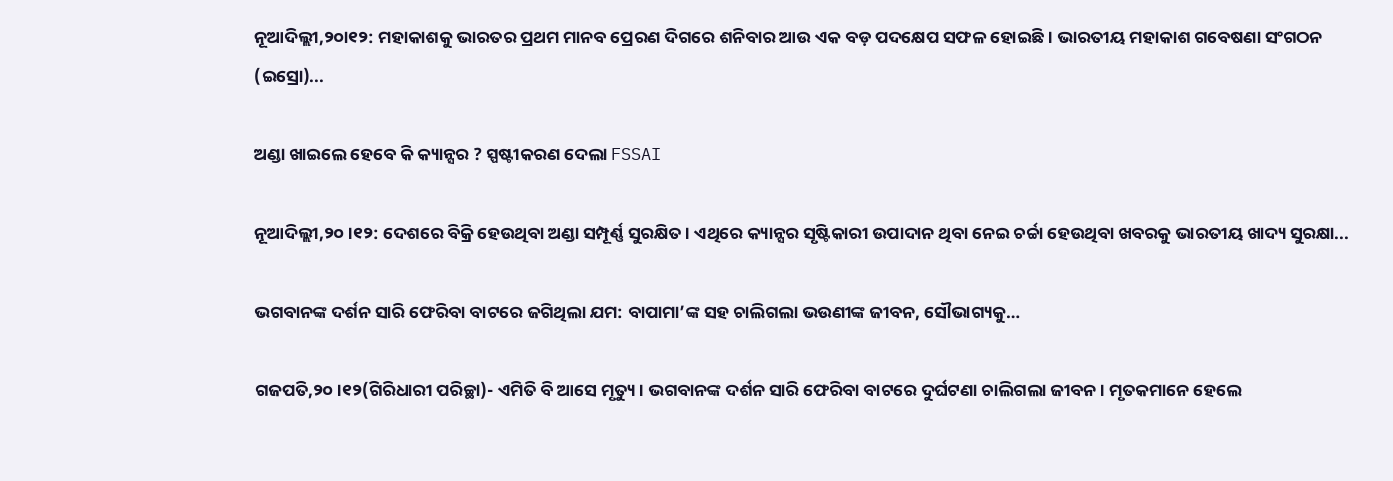ନୂଆଦିଲ୍ଲୀ,୨୦ା୧୨: ମହାକାଶକୁ ଭାରତର ପ୍ରଥମ ମାନବ ପ୍ରେରଣ ଦିଗରେ ଶନିବାର ଆଉ ଏକ ବଡ଼ ପଦକ୍ଷେପ ସଫଳ ହୋଇଛି। ଭାରତୀୟ ମହାକାଶ ଗବେଷଣା ସଂଗଠନ (ଇସ୍ରୋ)...

ଅଣ୍ଡା ଖାଇଲେ ହେବେ କି କ୍ୟାନ୍ସର ? ସ୍ପଷ୍ଟୀକରଣ ଦେଲା FSSAI

ନୂଆଦିଲ୍ଲୀ,୨୦।୧୨: ଦେଶରେ ବିକ୍ରି ହେଉଥିବା ଅଣ୍ଡା ସମ୍ପୂର୍ଣ୍ଣ ସୁରକ୍ଷିତ। ଏଥିରେ କ୍ୟାନ୍ସର ସୃଷ୍ଟିକାରୀ ଉପାଦାନ ଥିବା ନେଇ ଚର୍ଚ୍ଚା ହେଉଥିବା ଖବରକୁ ଭାରତୀୟ ଖାଦ୍ୟ ସୁରକ୍ଷା...

ଭଗବାନଙ୍କ ଦର୍ଶନ ସାରି ଫେରିବା ବାଟରେ ଜଗିଥିଲା ଯମ: ବାପାମା’ଙ୍କ ସହ ଚାଲିଗଲା ଭଉଣୀଙ୍କ ଜୀବନ, ସୌଭାଗ୍ୟକୁ…

ଗଜପତି,୨୦।୧୨(ଗିରିଧାରୀ ପରିଚ୍ଛା)- ଏମିତି ବି ଆସେ ମୃତ୍ୟୁ। ଭଗବାନଙ୍କ ଦର୍ଶନ ସାରି ଫେରିବା ବାଟରେ ଦୁର୍ଘଟଣା ଚାଲିଗଲା ଜୀବନ। ମୃତକମାନେ ହେଲେ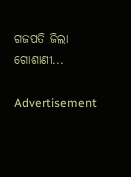ଗଜପତି ଜିଲା ଗୋଶାଣୀ...

Advertisement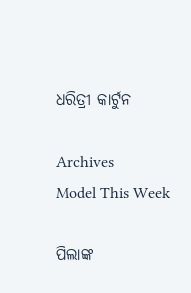ଧରିତ୍ରୀ କାର୍ଟୁନ

Archives
Model This Week

ପିଲାଙ୍କ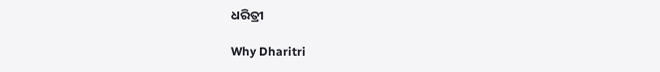ଧରିତ୍ରୀ

Why Dharitri